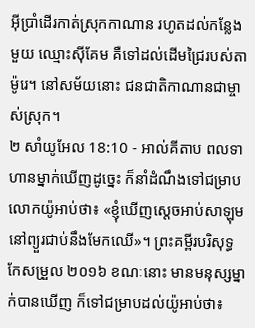អ៊ីប្រាំដើរកាត់ស្រុកកាណាន រហូតដល់កន្លែងមួយ ឈ្មោះស៊ីគែម គឺទៅដល់ដើមជ្រៃរបស់តាម៉ូរេ។ នៅសម័យនោះ ជនជាតិកាណានជាម្ចាស់ស្រុក។
២ សាំយូអែល 18:10 - អាល់គីតាប ពលទាហានម្នាក់ឃើញដូច្នេះ ក៏នាំដំណឹងទៅជម្រាបលោកយ៉ូអាប់ថា៖ «ខ្ញុំឃើញស្តេចអាប់សាឡុមនៅព្យួរជាប់នឹងមែកឈើ»។ ព្រះគម្ពីរបរិសុទ្ធកែសម្រួល ២០១៦ ខណៈនោះ មានមនុស្សម្នាក់បានឃើញ ក៏ទៅជម្រាបដល់យ៉ូអាប់ថា៖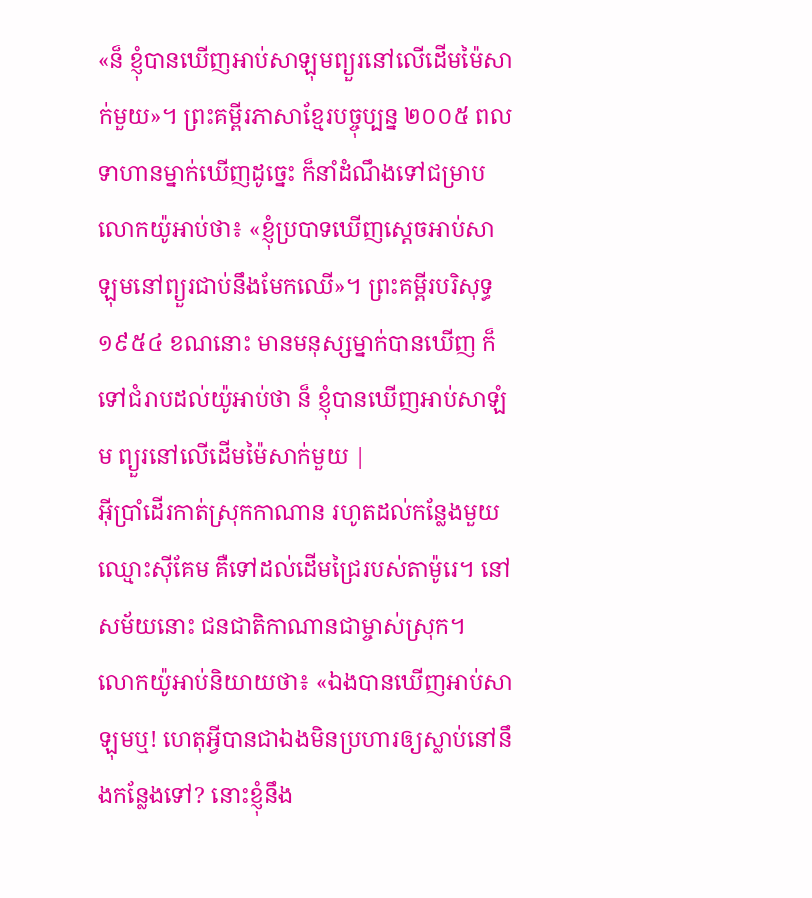«ន៏ ខ្ញុំបានឃើញអាប់សាឡុមព្យួរនៅលើដើមម៉ៃសាក់មួយ»។ ព្រះគម្ពីរភាសាខ្មែរបច្ចុប្បន្ន ២០០៥ ពលទាហានម្នាក់ឃើញដូច្នេះ ក៏នាំដំណឹងទៅជម្រាបលោកយ៉ូអាប់ថា៖ «ខ្ញុំប្របាទឃើញស្ដេចអាប់សាឡុមនៅព្យួរជាប់នឹងមែកឈើ»។ ព្រះគម្ពីរបរិសុទ្ធ ១៩៥៤ ខណនោះ មានមនុស្សម្នាក់បានឃើញ ក៏ទៅជំរាបដល់យ៉ូអាប់ថា ន៏ ខ្ញុំបានឃើញអាប់សាឡំម ព្យួរនៅលើដើមម៉ៃសាក់មួយ |
អ៊ីប្រាំដើរកាត់ស្រុកកាណាន រហូតដល់កន្លែងមួយ ឈ្មោះស៊ីគែម គឺទៅដល់ដើមជ្រៃរបស់តាម៉ូរេ។ នៅសម័យនោះ ជនជាតិកាណានជាម្ចាស់ស្រុក។
លោកយ៉ូអាប់និយាយថា៖ «ឯងបានឃើញអាប់សាឡុមឬ! ហេតុអ្វីបានជាឯងមិនប្រហារឲ្យស្លាប់នៅនឹងកន្លែងទៅ? នោះខ្ញុំនឹង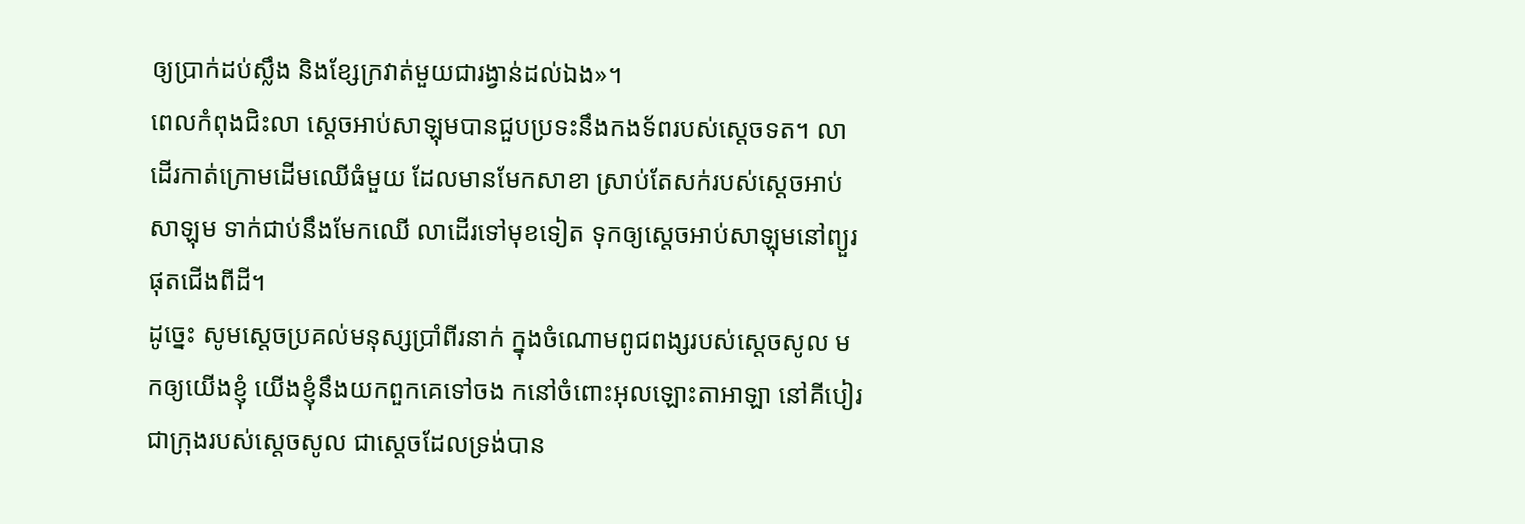ឲ្យប្រាក់ដប់ស្លឹង និងខ្សែក្រវាត់មួយជារង្វាន់ដល់ឯង»។
ពេលកំពុងជិះលា ស្តេចអាប់សាឡុមបានជួបប្រទះនឹងកងទ័ពរបស់ស្តេចទត។ លាដើរកាត់ក្រោមដើមឈើធំមួយ ដែលមានមែកសាខា ស្រាប់តែសក់របស់ស្តេចអាប់សាឡុម ទាក់ជាប់នឹងមែកឈើ លាដើរទៅមុខទៀត ទុកឲ្យស្តេចអាប់សាឡុមនៅព្យួរ ផុតជើងពីដី។
ដូច្នេះ សូមស្តេចប្រគល់មនុស្សប្រាំពីរនាក់ ក្នុងចំណោមពូជពង្សរបស់ស្តេចសូល មកឲ្យយើងខ្ញុំ យើងខ្ញុំនឹងយកពួកគេទៅចង កនៅចំពោះអុលឡោះតាអាឡា នៅគីបៀរ ជាក្រុងរបស់ស្តេចសូល ជាស្តេចដែលទ្រង់បាន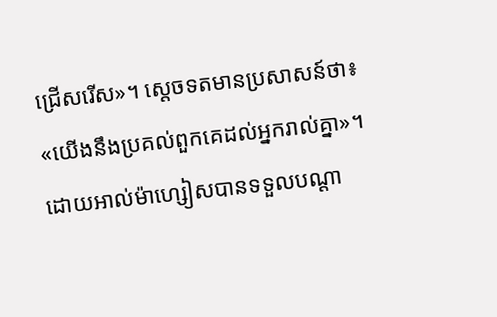ជ្រើសរើស»។ ស្តេចទតមានប្រសាសន៍ថា៖ «យើងនឹងប្រគល់ពួកគេដល់អ្នករាល់គ្នា»។
ដោយអាល់ម៉ាហ្សៀសបានទទួលបណ្ដា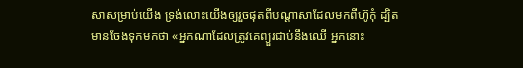សាសម្រាប់យើង ទ្រង់លោះយើងឲ្យរួចផុតពីបណ្ដាសាដែលមកពីហ៊ូកុំ ដ្បិតមានចែងទុកមកថា «អ្នកណាដែលត្រូវគេព្យួរជាប់នឹងឈើ អ្នកនោះ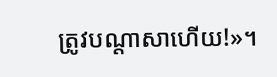ត្រូវបណ្ដាសាហើយ!»។